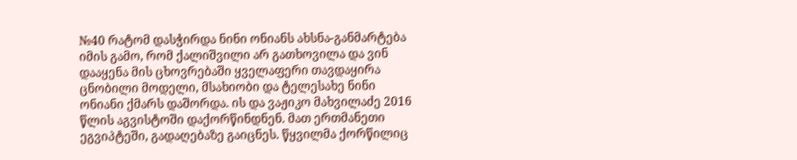№40 რატომ დასჭირდა ნინი ონიანს ახსნა-განმარტება იმის გამო, რომ ქალიშვილი არ გათხოვილა და ვინ დააყენა მის ცხოვრებაში ყველაფერი თავდაყირა
ცნობილი მოდელი, მსახიობი და ტელესახე ნინი ონიანი ქმარს დაშორდა. ის და ვაჟიკო მახვილაძე 2016 წლის აგვისტოში დაქორწინდნენ. მათ ერთმანეთი ეგვიპტეში, გადაღებაზე გაიცნეს. წყვილმა ქორწილიც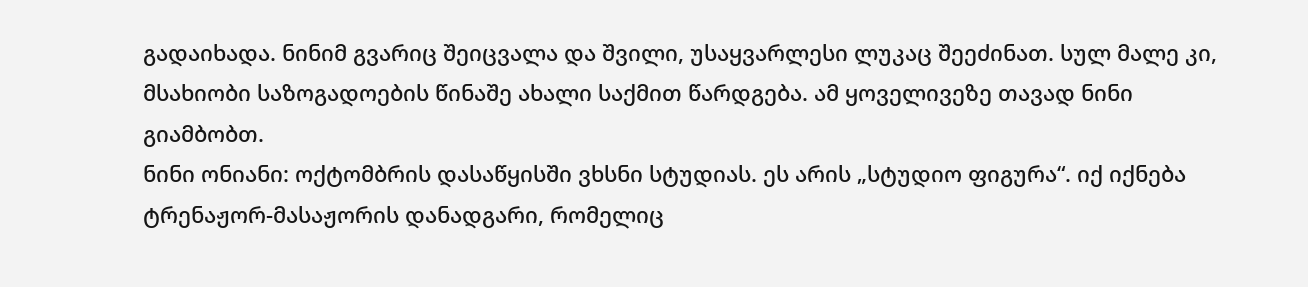გადაიხადა. ნინიმ გვარიც შეიცვალა და შვილი, უსაყვარლესი ლუკაც შეეძინათ. სულ მალე კი, მსახიობი საზოგადოების წინაშე ახალი საქმით წარდგება. ამ ყოველივეზე თავად ნინი გიამბობთ.
ნინი ონიანი: ოქტომბრის დასაწყისში ვხსნი სტუდიას. ეს არის „სტუდიო ფიგურა“. იქ იქნება ტრენაჟორ-მასაჟორის დანადგარი, რომელიც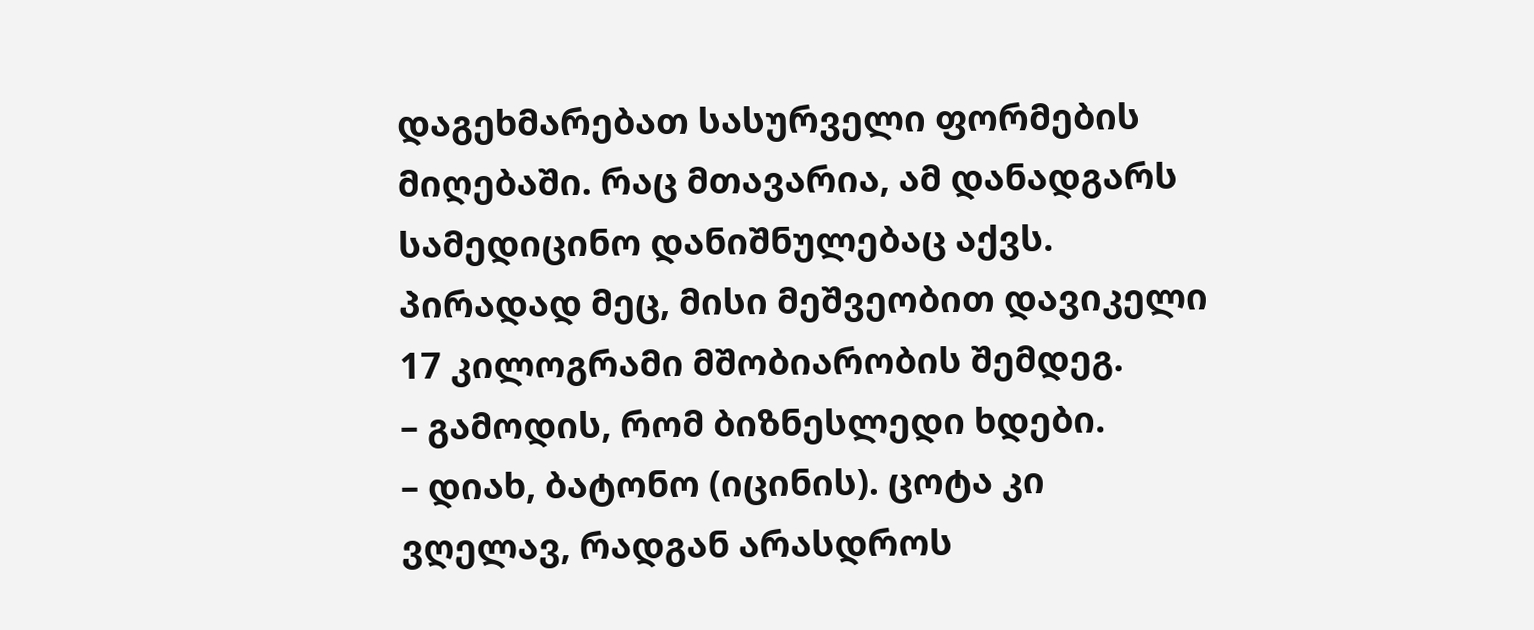დაგეხმარებათ სასურველი ფორმების მიღებაში. რაც მთავარია, ამ დანადგარს სამედიცინო დანიშნულებაც აქვს. პირადად მეც, მისი მეშვეობით დავიკელი 17 კილოგრამი მშობიარობის შემდეგ.
– გამოდის, რომ ბიზნესლედი ხდები.
– დიახ, ბატონო (იცინის). ცოტა კი ვღელავ, რადგან არასდროს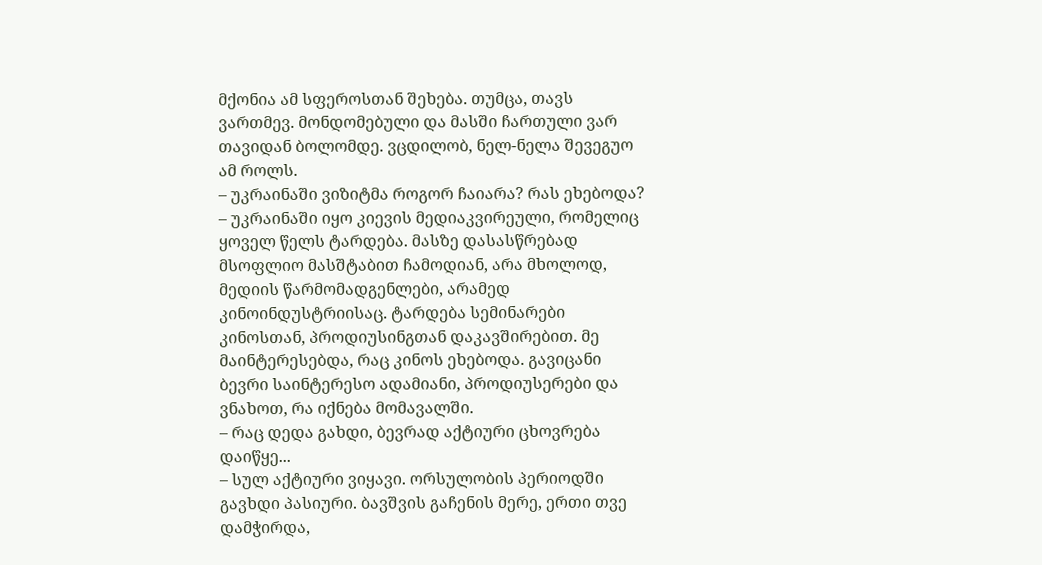მქონია ამ სფეროსთან შეხება. თუმცა, თავს ვართმევ. მონდომებული და მასში ჩართული ვარ თავიდან ბოლომდე. ვცდილობ, ნელ-ნელა შევეგუო ამ როლს.
– უკრაინაში ვიზიტმა როგორ ჩაიარა? რას ეხებოდა?
– უკრაინაში იყო კიევის მედიაკვირეული, რომელიც ყოველ წელს ტარდება. მასზე დასასწრებად მსოფლიო მასშტაბით ჩამოდიან, არა მხოლოდ, მედიის წარმომადგენლები, არამედ კინოინდუსტრიისაც. ტარდება სემინარები კინოსთან, პროდიუსინგთან დაკავშირებით. მე მაინტერესებდა, რაც კინოს ეხებოდა. გავიცანი ბევრი საინტერესო ადამიანი, პროდიუსერები და ვნახოთ, რა იქნება მომავალში.
– რაც დედა გახდი, ბევრად აქტიური ცხოვრება დაიწყე...
– სულ აქტიური ვიყავი. ორსულობის პერიოდში გავხდი პასიური. ბავშვის გაჩენის მერე, ერთი თვე დამჭირდა,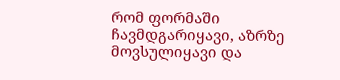რომ ფორმაში ჩავმდგარიყავი, აზრზე მოვსულიყავი და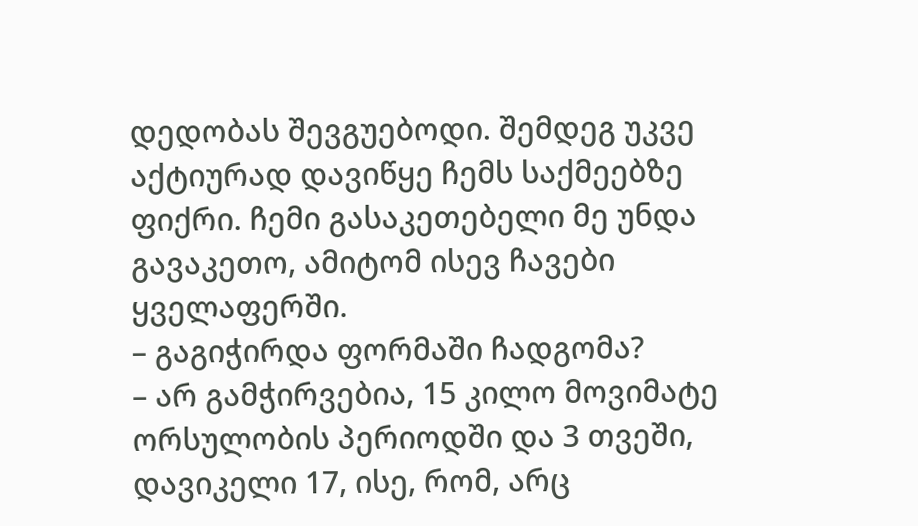დედობას შევგუებოდი. შემდეგ უკვე აქტიურად დავიწყე ჩემს საქმეებზე ფიქრი. ჩემი გასაკეთებელი მე უნდა გავაკეთო, ამიტომ ისევ ჩავები ყველაფერში.
– გაგიჭირდა ფორმაში ჩადგომა?
– არ გამჭირვებია, 15 კილო მოვიმატე ორსულობის პერიოდში და 3 თვეში, დავიკელი 17, ისე, რომ, არც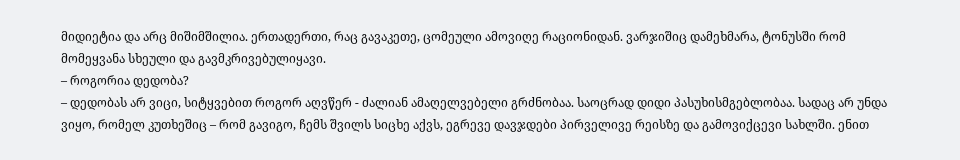მიდიეტია და არც მიშიმშილია. ერთადერთი, რაც გავაკეთე, ცომეული ამოვიღე რაციონიდან. ვარჯიშიც დამეხმარა, ტონუსში რომ მომეყვანა სხეული და გავმკრივებულიყავი.
– როგორია დედობა?
– დედობას არ ვიცი, სიტყვებით როგორ აღვწერ - ძალიან ამაღელვებელი გრძნობაა. საოცრად დიდი პასუხისმგებლობაა. სადაც არ უნდა ვიყო, რომელ კუთხეშიც – რომ გავიგო, ჩემს შვილს სიცხე აქვს, ეგრევე დავჯდები პირველივე რეისზე და გამოვიქცევი სახლში. ენით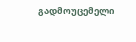გადმოუცემელი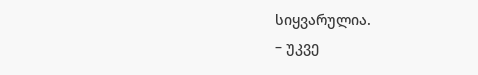სიყვარულია.
– უკვე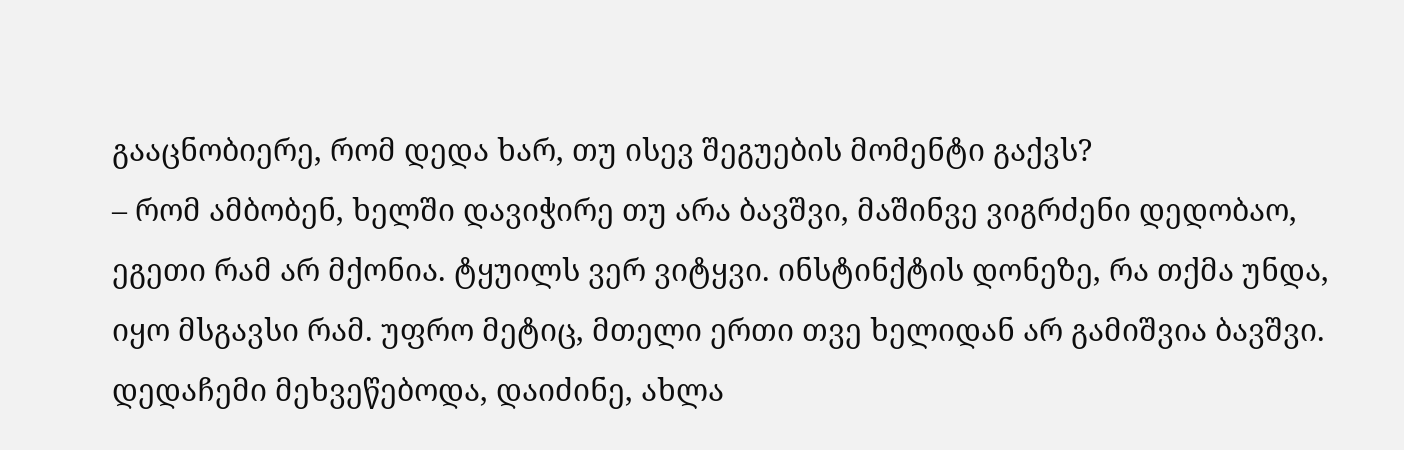გააცნობიერე, რომ დედა ხარ, თუ ისევ შეგუების მომენტი გაქვს?
– რომ ამბობენ, ხელში დავიჭირე თუ არა ბავშვი, მაშინვე ვიგრძენი დედობაო, ეგეთი რამ არ მქონია. ტყუილს ვერ ვიტყვი. ინსტინქტის დონეზე, რა თქმა უნდა, იყო მსგავსი რამ. უფრო მეტიც, მთელი ერთი თვე ხელიდან არ გამიშვია ბავშვი. დედაჩემი მეხვეწებოდა, დაიძინე, ახლა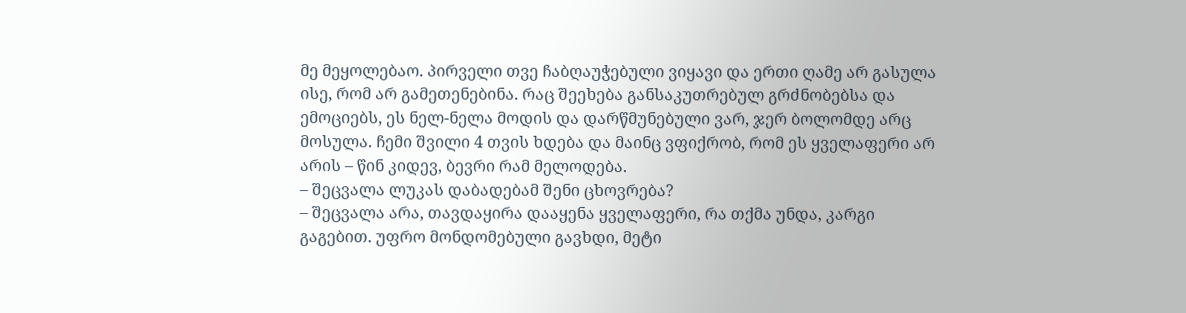მე მეყოლებაო. პირველი თვე ჩაბღაუჭებული ვიყავი და ერთი ღამე არ გასულა ისე, რომ არ გამეთენებინა. რაც შეეხება განსაკუთრებულ გრძნობებსა და ემოციებს, ეს ნელ-ნელა მოდის და დარწმუნებული ვარ, ჯერ ბოლომდე არც მოსულა. ჩემი შვილი 4 თვის ხდება და მაინც ვფიქრობ, რომ ეს ყველაფერი არ არის – წინ კიდევ, ბევრი რამ მელოდება.
– შეცვალა ლუკას დაბადებამ შენი ცხოვრება?
– შეცვალა არა, თავდაყირა დააყენა ყველაფერი, რა თქმა უნდა, კარგი გაგებით. უფრო მონდომებული გავხდი, მეტი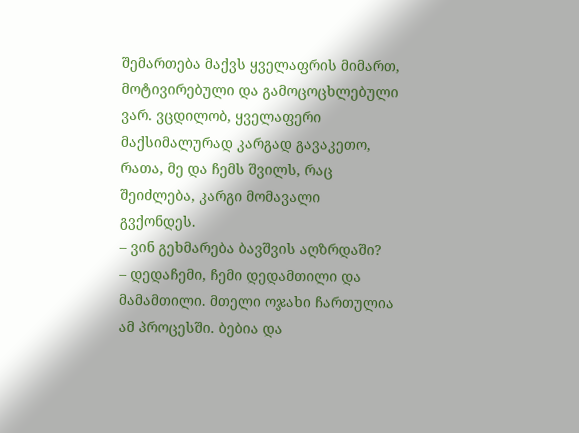შემართება მაქვს ყველაფრის მიმართ, მოტივირებული და გამოცოცხლებული ვარ. ვცდილობ, ყველაფერი მაქსიმალურად კარგად გავაკეთო, რათა, მე და ჩემს შვილს, რაც შეიძლება, კარგი მომავალი გვქონდეს.
– ვინ გეხმარება ბავშვის აღზრდაში?
– დედაჩემი, ჩემი დედამთილი და მამამთილი. მთელი ოჯახი ჩართულია ამ პროცესში. ბებია და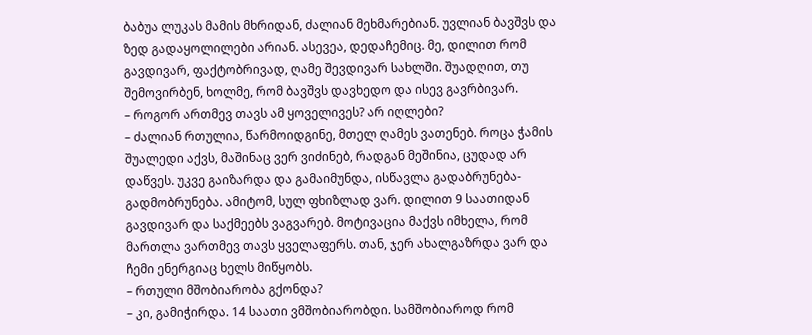ბაბუა ლუკას მამის მხრიდან, ძალიან მეხმარებიან. უვლიან ბავშვს და ზედ გადაყოლილები არიან. ასევეა, დედაჩემიც. მე, დილით რომ გავდივარ, ფაქტობრივად, ღამე შევდივარ სახლში. შუადღით, თუ შემოვირბენ, ხოლმე, რომ ბავშვს დავხედო და ისევ გავრბივარ.
– როგორ ართმევ თავს ამ ყოველივეს? არ იღლები?
– ძალიან რთულია, წარმოიდგინე, მთელ ღამეს ვათენებ. როცა ჭამის შუალედი აქვს, მაშინაც ვერ ვიძინებ, რადგან მეშინია, ცუდად არ დაწვეს. უკვე გაიზარდა და გამაიმუნდა, ისწავლა გადაბრუნება-გადმობრუნება. ამიტომ, სულ ფხიზლად ვარ. დილით 9 საათიდან გავდივარ და საქმეებს ვაგვარებ. მოტივაცია მაქვს იმხელა, რომ მართლა ვართმევ თავს ყველაფერს. თან, ჯერ ახალგაზრდა ვარ და ჩემი ენერგიაც ხელს მიწყობს.
– რთული მშობიარობა გქონდა?
– კი, გამიჭირდა. 14 საათი ვმშობიარობდი. სამშობიაროდ რომ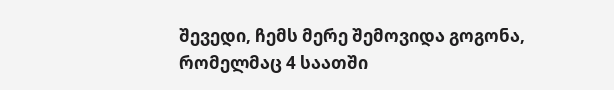შევედი, ჩემს მერე შემოვიდა გოგონა, რომელმაც 4 საათში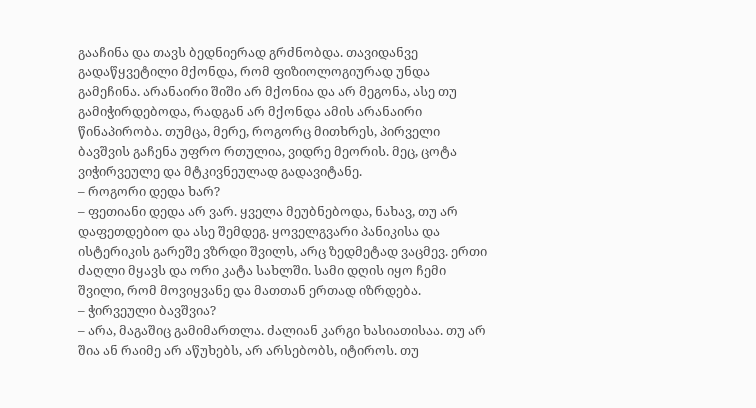გააჩინა და თავს ბედნიერად გრძნობდა. თავიდანვე გადაწყვეტილი მქონდა, რომ ფიზიოლოგიურად უნდა გამეჩინა. არანაირი შიში არ მქონია და არ მეგონა, ასე თუ გამიჭირდებოდა, რადგან არ მქონდა ამის არანაირი წინაპირობა. თუმცა, მერე, როგორც მითხრეს, პირველი ბავშვის გაჩენა უფრო რთულია, ვიდრე მეორის. მეც, ცოტა ვიჭირვეულე და მტკივნეულად გადავიტანე.
– როგორი დედა ხარ?
– ფეთიანი დედა არ ვარ. ყველა მეუბნებოდა, ნახავ, თუ არ დაფეთდებიო და ასე შემდეგ. ყოველგვარი პანიკისა და ისტერიკის გარეშე ვზრდი შვილს, არც ზედმეტად ვაცმევ. ერთი ძაღლი მყავს და ორი კატა სახლში. სამი დღის იყო ჩემი შვილი, რომ მოვიყვანე და მათთან ერთად იზრდება.
– ჭირვეული ბავშვია?
– არა, მაგაშიც გამიმართლა. ძალიან კარგი ხასიათისაა. თუ არ შია ან რაიმე არ აწუხებს, არ არსებობს, იტიროს. თუ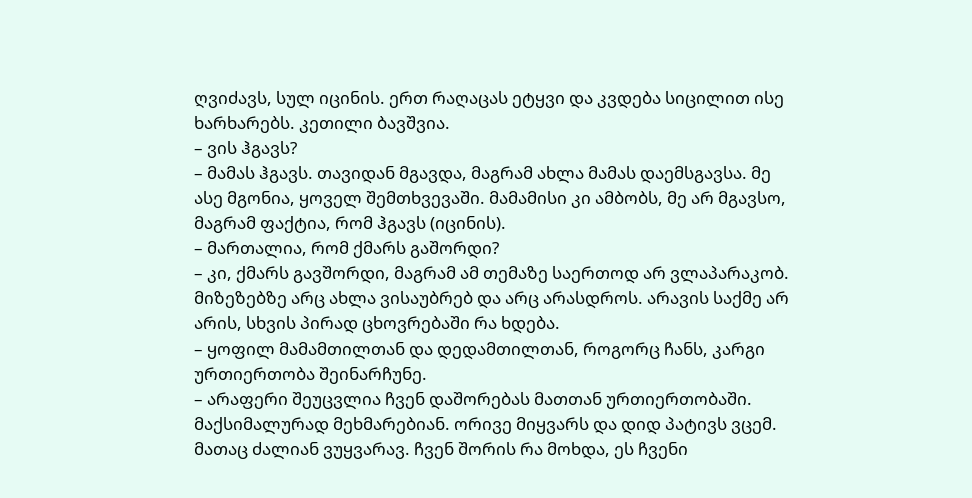ღვიძავს, სულ იცინის. ერთ რაღაცას ეტყვი და კვდება სიცილით ისე ხარხარებს. კეთილი ბავშვია.
– ვის ჰგავს?
– მამას ჰგავს. თავიდან მგავდა, მაგრამ ახლა მამას დაემსგავსა. მე ასე მგონია, ყოველ შემთხვევაში. მამამისი კი ამბობს, მე არ მგავსო, მაგრამ ფაქტია, რომ ჰგავს (იცინის).
– მართალია, რომ ქმარს გაშორდი?
– კი, ქმარს გავშორდი, მაგრამ ამ თემაზე საერთოდ არ ვლაპარაკობ. მიზეზებზე არც ახლა ვისაუბრებ და არც არასდროს. არავის საქმე არ არის, სხვის პირად ცხოვრებაში რა ხდება.
– ყოფილ მამამთილთან და დედამთილთან, როგორც ჩანს, კარგი ურთიერთობა შეინარჩუნე.
– არაფერი შეუცვლია ჩვენ დაშორებას მათთან ურთიერთობაში. მაქსიმალურად მეხმარებიან. ორივე მიყვარს და დიდ პატივს ვცემ. მათაც ძალიან ვუყვარავ. ჩვენ შორის რა მოხდა, ეს ჩვენი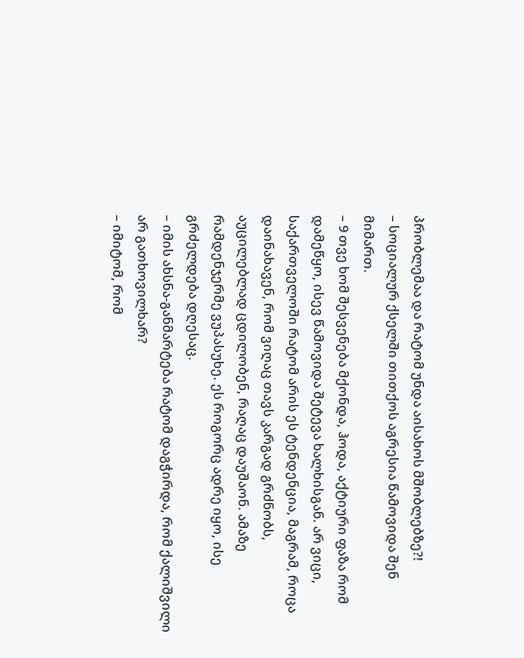პრობლემაა და რატომ უნდა აისახოს მშობლებზე?!
– სოციალურ ქსელში თითქოს აგრესია წამოვიდა შენ მიმართ.
– 9 თვე ხომ შესვენება მქონდა, ჰოდა, აქტიური ფაზა რომ დამეწყო, ისევ წამოვიდა შეტევა ხალხისგან. არ ვიცი, საქართველოში რატომ არის ეს ტენდენცია, მაგრამ, როცა დაინახავენ, რომ ვიღაც თავს კარგად გრძნობს, აუცილებლად ცდილობენ, რაღაც დაუშაონ. ამაზე რამდენჯერმე ვუპასუხე. ეს როგორც ადრე იყო, ისე გრძელდება დღესაც.
– იმის ახსნა-განმარტება რატომ დაგჭირდა, რომ ქალიშვილი არ გათხოვილხარ?
– იმიტომ, რომ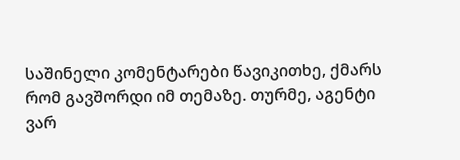საშინელი კომენტარები წავიკითხე, ქმარს რომ გავშორდი იმ თემაზე. თურმე, აგენტი ვარ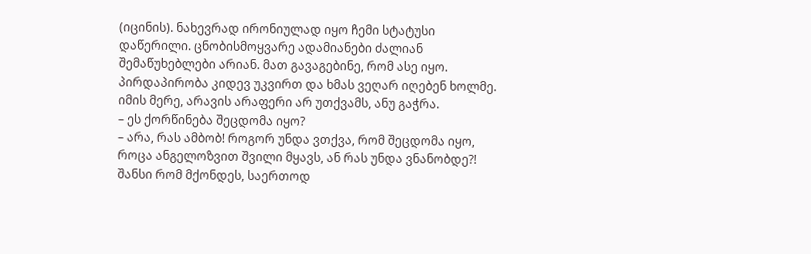(იცინის). ნახევრად ირონიულად იყო ჩემი სტატუსი დაწერილი. ცნობისმოყვარე ადამიანები ძალიან შემაწუხებლები არიან. მათ გავაგებინე, რომ ასე იყო. პირდაპირობა კიდევ უკვირთ და ხმას ვეღარ იღებენ ხოლმე. იმის მერე, არავის არაფერი არ უთქვამს, ანუ გაჭრა.
– ეს ქორწინება შეცდომა იყო?
– არა, რას ამბობ! როგორ უნდა ვთქვა, რომ შეცდომა იყო, როცა ანგელოზვით შვილი მყავს, ან რას უნდა ვნანობდე?! შანსი რომ მქონდეს, საერთოდ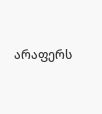არაფერს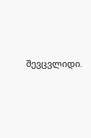შევცვლიდი.